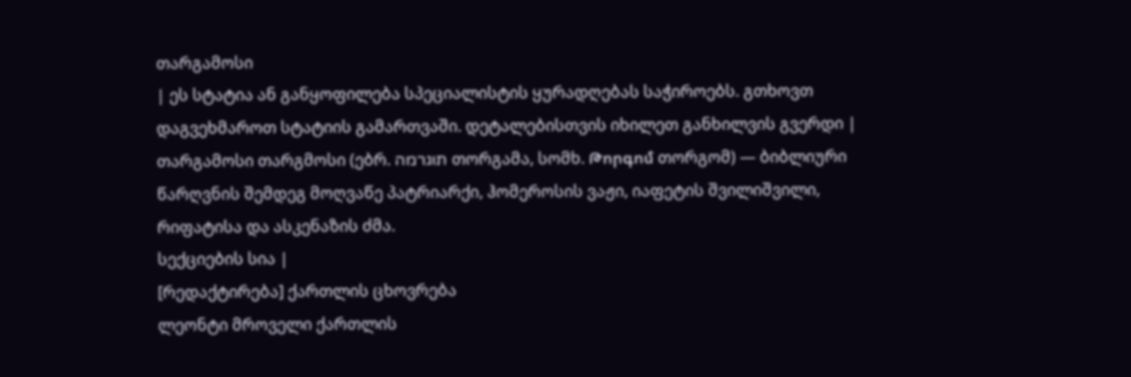თარგამოსი
| ეს სტატია ან განყოფილება სპეციალისტის ყურადღებას საჭიროებს. გთხოვთ დაგვეხმაროთ სტატიის გამართვაში. დეტალებისთვის იხილეთ განხილვის გვერდი |
თარგამოსი თარგმოსი (ებრ. תוגרמה თორგამა, სომხ. Թորգոմ თორგომ) — ბიბლიური წარღვნის შემდეგ მოღვაწე პატრიარქი, ჰომეროსის ვაჟი, იაფეტის შვილიშვილი, რიფატისა და ასკენაზის ძმა.
სექციების სია |
[რედაქტირება] ქართლის ცხოვრება
ლეონტი მროველი ქართლის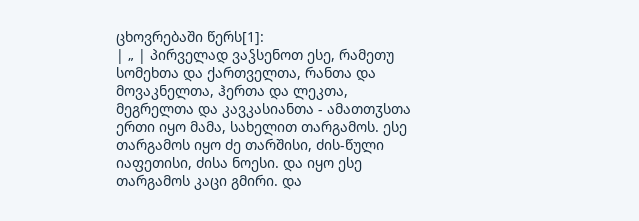ცხოვრებაში წერს[1]:
| „ | პირველად ვაჴსენოთ ესე, რამეთუ სომეხთა და ქართველთა, რანთა და მოვაკნელთა, ჰერთა და ლეკთა, მეგრელთა და კავკასიანთა - ამათთჳსთა ერთი იყო მამა, სახელით თარგამოს. ესე თარგამოს იყო ძე თარშისი, ძის-წული იაფეთისი, ძისა ნოესი. და იყო ესე თარგამოს კაცი გმირი. და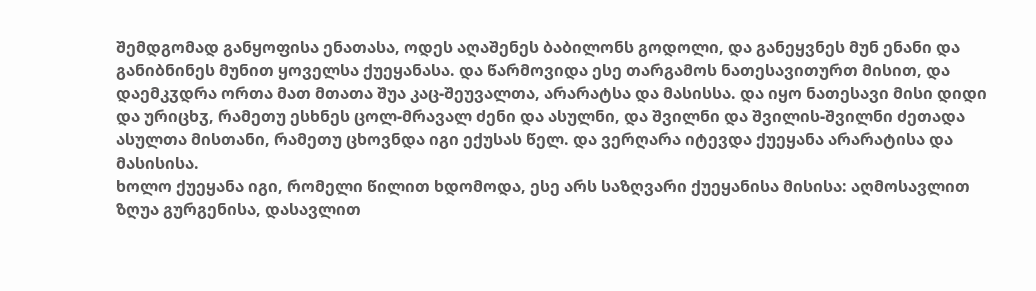შემდგომად განყოფისა ენათასა, ოდეს აღაშენეს ბაბილონს გოდოლი, და განეყვნეს მუნ ენანი და განიბნინეს მუნით ყოველსა ქუეყანასა. და წარმოვიდა ესე თარგამოს ნათესავითურთ მისით, და დაემკჳდრა ორთა მათ მთათა შუა კაც-შეუვალთა, არარატსა და მასისსა. და იყო ნათესავი მისი დიდი და ურიცხჳ, რამეთუ ესხნეს ცოლ-მრავალ ძენი და ასულნი, და შვილნი და შვილის-შვილნი ძეთადა ასულთა მისთანი, რამეთუ ცხოვნდა იგი ექუსას წელ. და ვერღარა იტევდა ქუეყანა არარატისა და მასისისა.
ხოლო ქუეყანა იგი, რომელი წილით ხდომოდა, ესე არს საზღვარი ქუეყანისა მისისა: აღმოსავლით ზღუა გურგენისა, დასავლით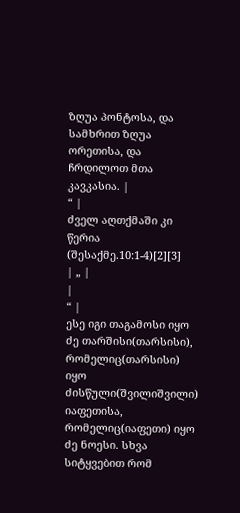ზღუა პონტოსა, და სამხრით ზღუა ორეთისა, და ჩრდილოთ მთა კავკასია. |
“ |
ძველ აღთქმაში კი წერია (შესაქმე.10:1-4)[2][3]
| „ |
|
“ |
ესე იგი თაგამოსი იყო ძე თარშისი(თარსისი), რომელიც(თარსისი) იყო ძისწული(შვილიშვილი) იაფეთისა, რომელიც(იაფეთი) იყო ძე ნოესი. სხვა სიტყვებით რომ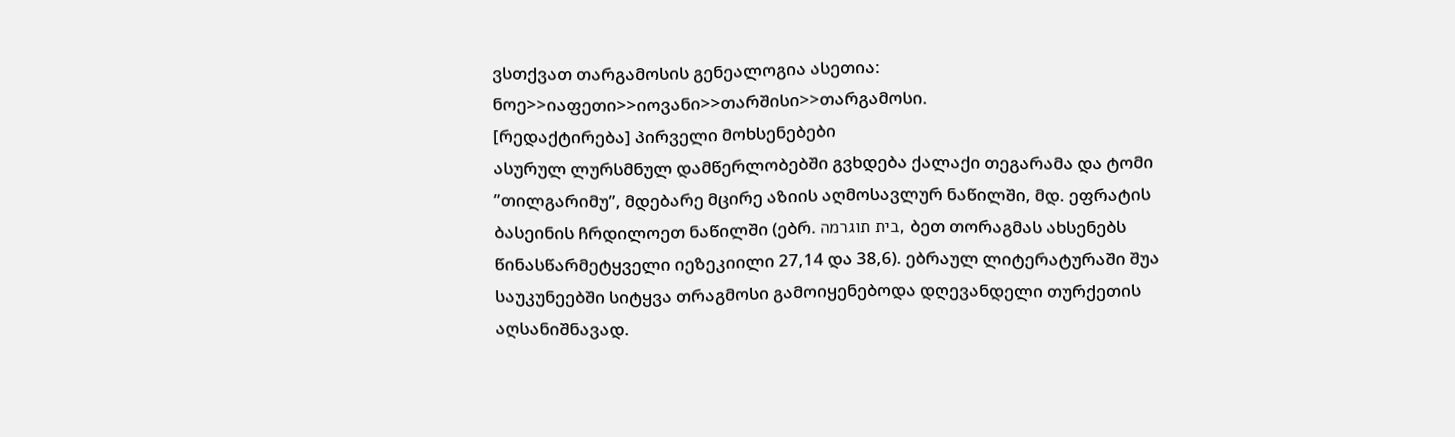ვსთქვათ თარგამოსის გენეალოგია ასეთია: ნოე>>იაფეთი>>იოვანი>>თარშისი>>თარგამოსი.
[რედაქტირება] პირველი მოხსენებები
ასურულ ლურსმნულ დამწერლობებში გვხდება ქალაქი თეგარამა და ტომი ”თილგარიმუ”, მდებარე მცირე აზიის აღმოსავლურ ნაწილში, მდ. ეფრატის ბასეინის ჩრდილოეთ ნაწილში (ებრ. בית תוגרמה, ბეთ თორაგმას ახსენებს წინასწარმეტყველი იეზეკიილი 27,14 და 38,6). ებრაულ ლიტერატურაში შუა საუკუნეებში სიტყვა თრაგმოსი გამოიყენებოდა დღევანდელი თურქეთის აღსანიშნავად.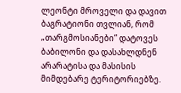ლეონტი მროველი და დავით ბაგრატიონი თვლიან, რომ „თარგმოსიანები“ დატოვეს ბაბილონი და დასახლდნენ არარატისა და მასისის მიმდებარე ტერიტორიებზე.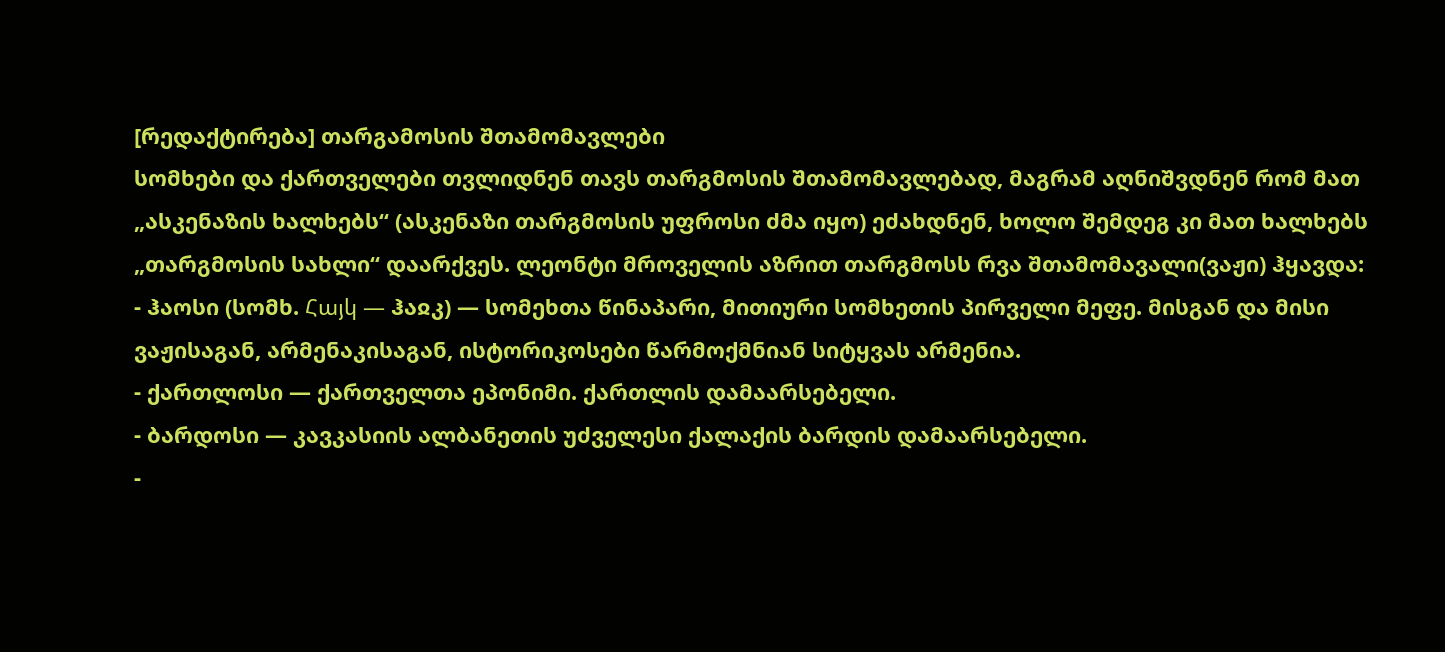[რედაქტირება] თარგამოსის შთამომავლები
სომხები და ქართველები თვლიდნენ თავს თარგმოსის შთამომავლებად, მაგრამ აღნიშვდნენ რომ მათ „ასკენაზის ხალხებს“ (ასკენაზი თარგმოსის უფროსი ძმა იყო) ეძახდნენ, ხოლო შემდეგ კი მათ ხალხებს „თარგმოსის სახლი“ დაარქვეს. ლეონტი მროველის აზრით თარგმოსს რვა შთამომავალი(ვაჟი) ჰყავდა:
- ჰაოსი (სომხ. Հայկ — ჰაჲკ) — სომეხთა წინაპარი, მითიური სომხეთის პირველი მეფე. მისგან და მისი ვაჟისაგან, არმენაკისაგან, ისტორიკოსები წარმოქმნიან სიტყვას არმენია.
- ქართლოსი — ქართველთა ეპონიმი. ქართლის დამაარსებელი.
- ბარდოსი — კავკასიის ალბანეთის უძველესი ქალაქის ბარდის დამაარსებელი.
-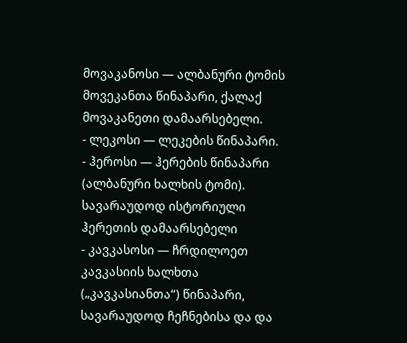მოვაკანოსი — ალბანური ტომის მოვეკანთა წინაპარი, ქალაქ მოვაკანეთი დამაარსებელი.
- ლეკოსი — ლეკების წინაპარი.
- ჰეროსი — ჰერების წინაპარი (ალბანური ხალხის ტომი). სავარაუდოდ ისტორიული ჰერეთის დამაარსებელი
- კავკასოსი — ჩრდილოეთ კავკასიის ხალხთა („კავკასიანთა“) წინაპარი, სავარაუდოდ ჩეჩნებისა და და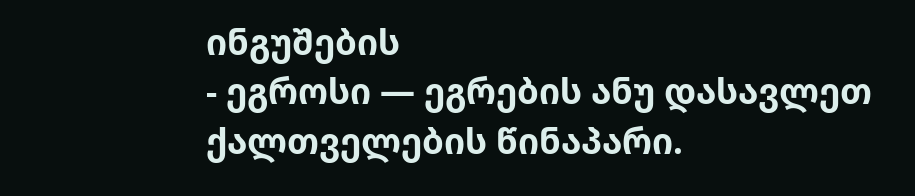ინგუშების
- ეგროსი — ეგრების ანუ დასავლეთ ქალთველების წინაპარი.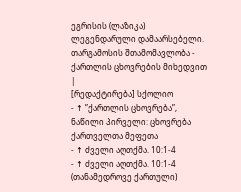ეგრისის (ლაზიკა) ლეგენდარული დამაარსებელი.
თარგამოსის შთამომავლობა - ქართლის ცხოვრების მიხედვით
|
[რედაქტირება] სქოლიო
- ↑ ”ქართლის ცხოვრება”, ნაწილი პირველი: ცხოვრება ქართველთა მეფეთა
- ↑ ძველი აღთქმა. 10:1-4
- ↑ ძველი აღთქმა. 10:1-4 (თანამედროვე ქართული)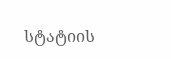სტატიის